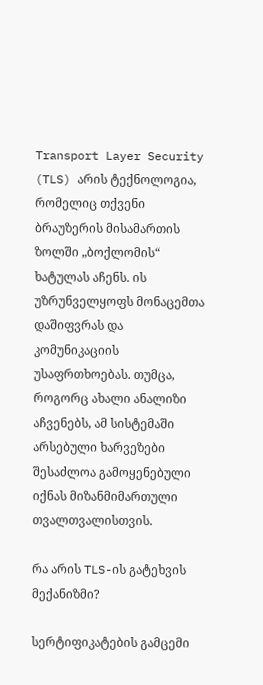Transport Layer Security (TLS) არის ტექნოლოგია, რომელიც თქვენი ბრაუზერის მისამართის ზოლში „ბოქლომის“ ხატულას აჩენს. ის უზრუნველყოფს მონაცემთა დაშიფვრას და კომუნიკაციის უსაფრთხოებას. თუმცა, როგორც ახალი ანალიზი აჩვენებს, ამ სისტემაში არსებული ხარვეზები შესაძლოა გამოყენებული იქნას მიზანმიმართული თვალთვალისთვის.

რა არის TLS-ის გატეხვის მექანიზმი?

სერტიფიკატების გამცემი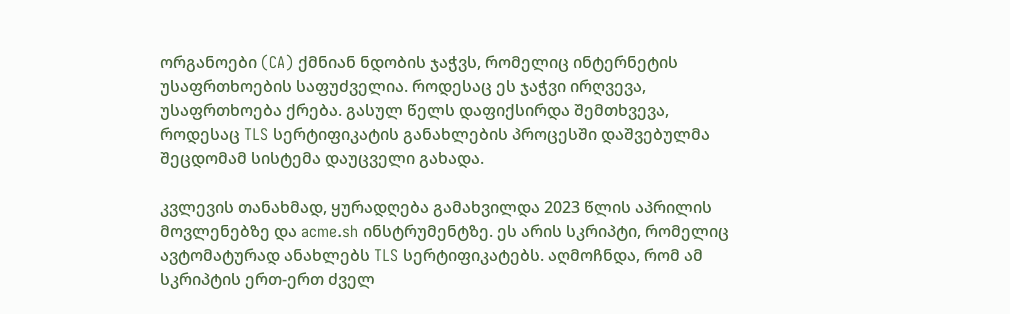ორგანოები (CA) ქმნიან ნდობის ჯაჭვს, რომელიც ინტერნეტის უსაფრთხოების საფუძველია. როდესაც ეს ჯაჭვი ირღვევა, უსაფრთხოება ქრება. გასულ წელს დაფიქსირდა შემთხვევა, როდესაც TLS სერტიფიკატის განახლების პროცესში დაშვებულმა შეცდომამ სისტემა დაუცველი გახადა.

კვლევის თანახმად, ყურადღება გამახვილდა 2023 წლის აპრილის მოვლენებზე და acme.sh ინსტრუმენტზე. ეს არის სკრიპტი, რომელიც ავტომატურად ანახლებს TLS სერტიფიკატებს. აღმოჩნდა, რომ ამ სკრიპტის ერთ-ერთ ძველ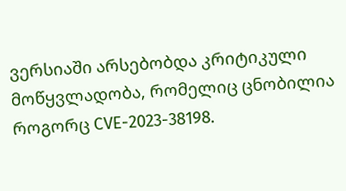ვერსიაში არსებობდა კრიტიკული მოწყვლადობა, რომელიც ცნობილია როგორც CVE-2023-38198.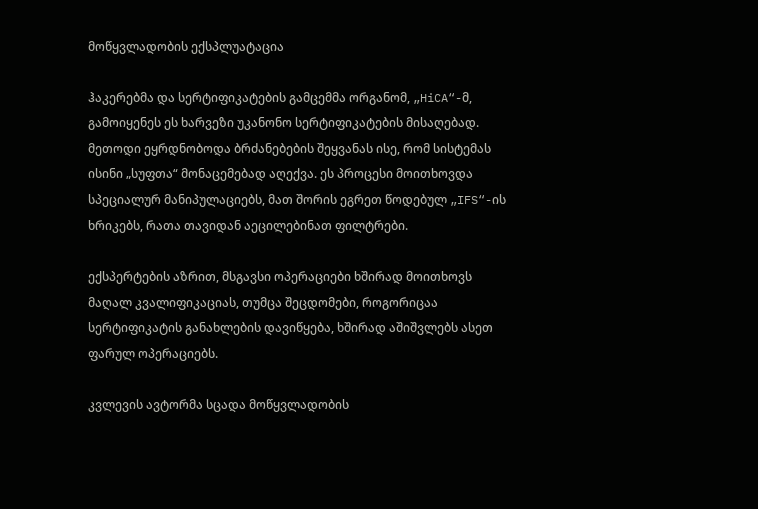მოწყვლადობის ექსპლუატაცია

ჰაკერებმა და სერტიფიკატების გამცემმა ორგანომ, „HiCA“-მ, გამოიყენეს ეს ხარვეზი უკანონო სერტიფიკატების მისაღებად. მეთოდი ეყრდნობოდა ბრძანებების შეყვანას ისე, რომ სისტემას ისინი „სუფთა“ მონაცემებად აღექვა. ეს პროცესი მოითხოვდა სპეციალურ მანიპულაციებს, მათ შორის ეგრეთ წოდებულ „IFS“-ის ხრიკებს, რათა თავიდან აეცილებინათ ფილტრები.

ექსპერტების აზრით, მსგავსი ოპერაციები ხშირად მოითხოვს მაღალ კვალიფიკაციას, თუმცა შეცდომები, როგორიცაა სერტიფიკატის განახლების დავიწყება, ხშირად აშიშვლებს ასეთ ფარულ ოპერაციებს.

კვლევის ავტორმა სცადა მოწყვლადობის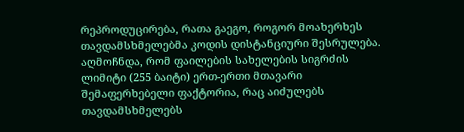რეპროდუცირება, რათა გაეგო, როგორ მოახერხეს თავდამსხმელებმა კოდის დისტანციური შესრულება. აღმოჩნდა, რომ ფაილების სახელების სიგრძის ლიმიტი (255 ბაიტი) ერთ-ერთი მთავარი შემაფერხებელი ფაქტორია, რაც აიძულებს თავდამსხმელებს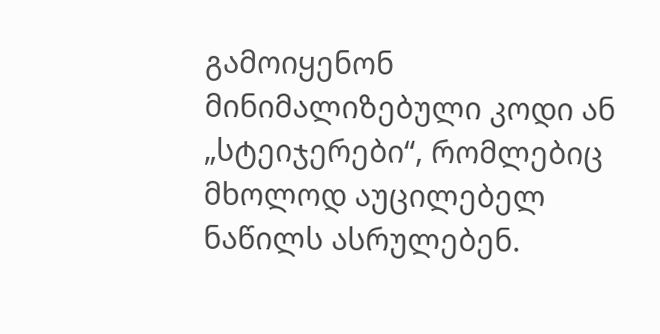გამოიყენონ მინიმალიზებული კოდი ან „სტეიჯერები“, რომლებიც მხოლოდ აუცილებელ ნაწილს ასრულებენ.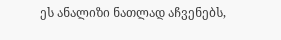ეს ანალიზი ნათლად აჩვენებს,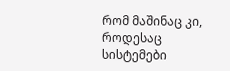რომ მაშინაც კი, როდესაც სისტემები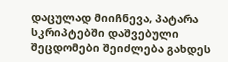დაცულად მიიჩნევა, პატარა სკრიპტებში დაშვებული შეცდომები შეიძლება გახდეს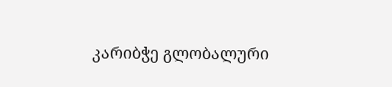კარიბჭე გლობალური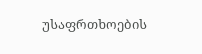უსაფრთხოების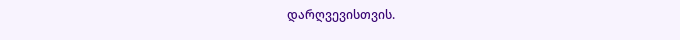დარღვევისთვის.